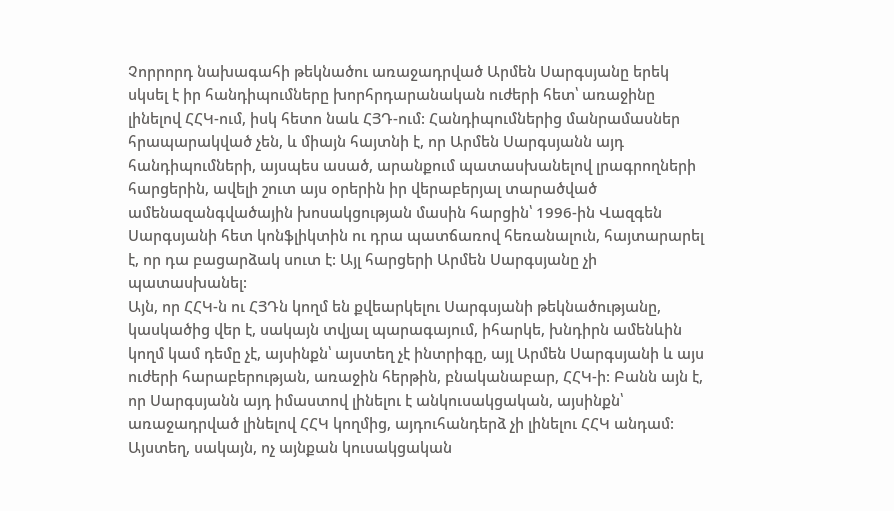Չորրորդ նախագահի թեկնածու առաջադրված Արմեն Սարգսյանը երեկ սկսել է իր հանդիպումները խորհրդարանական ուժերի հետ՝ առաջինը լինելով ՀՀԿ-ում, իսկ հետո նաև ՀՅԴ-ում: Հանդիպումներից մանրամասներ հրապարակված չեն, և միայն հայտնի է, որ Արմեն Սարգսյանն այդ հանդիպումների, այսպես ասած, արանքում պատասխանելով լրագրողների հարցերին, ավելի շուտ այս օրերին իր վերաբերյալ տարածված ամենազանգվածային խոսակցության մասին հարցին՝ 1996-ին Վազգեն Սարգսյանի հետ կոնֆլիկտին ու դրա պատճառով հեռանալուն, հայտարարել է, որ դա բացարձակ սուտ է: Այլ հարցերի Արմեն Սարգսյանը չի պատասխանել:
Այն, որ ՀՀԿ-ն ու ՀՅԴն կողմ են քվեարկելու Սարգսյանի թեկնածությանը, կասկածից վեր է, սակայն տվյալ պարագայում, իհարկե, խնդիրն ամենևին կողմ կամ դեմը չէ, այսինքն՝ այստեղ չէ ինտրիգը, այլ Արմեն Սարգսյանի և այս ուժերի հարաբերության, առաջին հերթին, բնականաբար, ՀՀԿ-ի: Բանն այն է, որ Սարգսյանն այդ իմաստով լինելու է անկուսակցական, այսինքն՝ առաջադրված լինելով ՀՀԿ կողմից, այդուհանդերձ չի լինելու ՀՀԿ անդամ: Այստեղ, սակայն, ոչ այնքան կուսակցական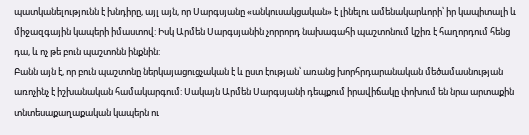պատկանելությունն է խնդիրը, այլ այն, որ Սարգսյանը «անկուսակցական» է լինելու ամենակարևորի՝ իր կապիտալի և միջազգային կապերի իմաստով: Իսկ Արմեն Սարգսյանին չորրորդ նախագահի պաշտոնում կշիռ է հաղորդում հենց դա, և ոչ թե բուն պաշտոնն ինքնին:
Բանն այն է, որ բուն պաշտոնը ներկայացուցչական է և ըստ էության՝ առանց խորհրդարանական մեծամասնության առոչինչ է իշխանական համակարգում: Սակայն Արմեն Սարգսյանի դեպքում իրավիճակը փոխում են նրա արտաքին տնտեսաքաղաքական կապերն ու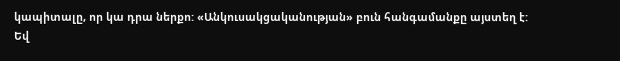կապիտալը, որ կա դրա ներքո: «Անկուսակցականության» բուն հանգամանքը այստեղ է: Եվ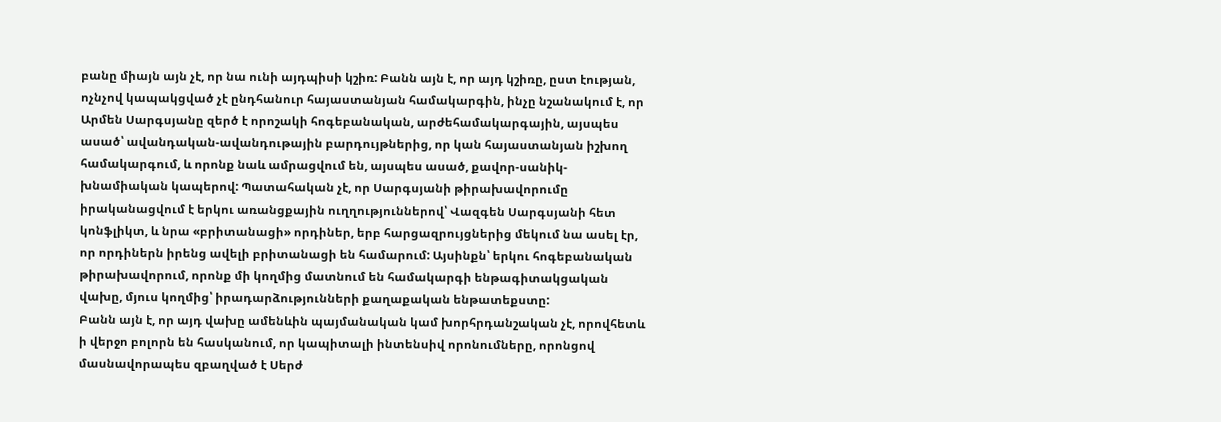բանը միայն այն չէ, որ նա ունի այդպիսի կշիռ: Բանն այն է, որ այդ կշիռը, ըստ էության, ոչնչով կապակցված չէ ընդհանուր հայաստանյան համակարգին, ինչը նշանակում է, որ Արմեն Սարգսյանը զերծ է որոշակի հոգեբանական, արժեհամակարգային, այսպես ասած՝ ավանդական-ավանդութային բարդույթներից, որ կան հայաստանյան իշխող համակարգում, և որոնք նաև ամրացվում են, այսպես ասած, քավոր-սանիկ-խնամիական կապերով: Պատահական չէ, որ Սարգսյանի թիրախավորումը իրականացվում է երկու առանցքային ուղղություններով՝ Վազգեն Սարգսյանի հետ կոնֆլիկտ, և նրա «բրիտանացի» որդիներ, երբ հարցազրույցներից մեկում նա ասել էր, որ որդիներն իրենց ավելի բրիտանացի են համարում: Այսինքն՝ երկու հոգեբանական թիրախավորում, որոնք մի կողմից մատնում են համակարգի ենթագիտակցական վախը, մյուս կողմից՝ իրադարձությունների քաղաքական ենթատեքստը:
Բանն այն է, որ այդ վախը ամենևին պայմանական կամ խորհրդանշական չէ, որովհետև ի վերջո բոլորն են հասկանում, որ կապիտալի ինտենսիվ որոնումները, որոնցով մասնավորապես զբաղված է Սերժ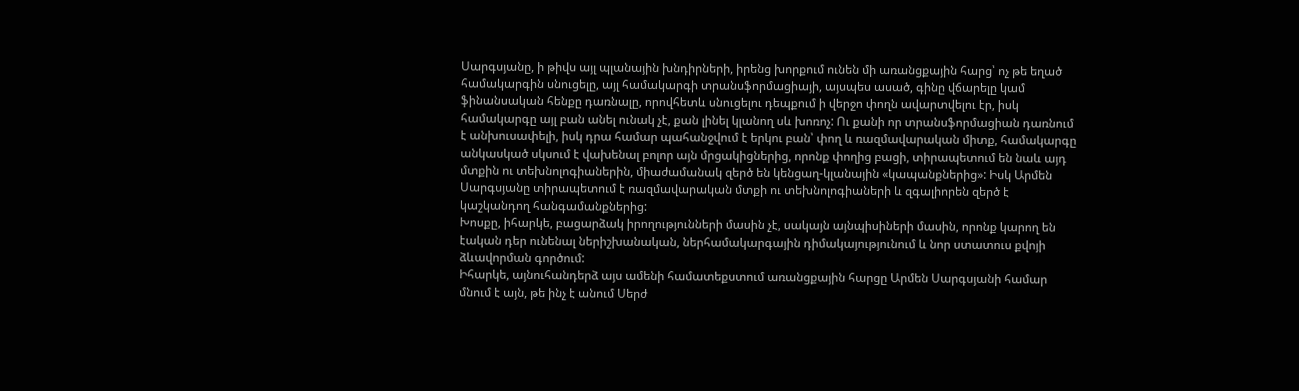Սարգսյանը, ի թիվս այլ պլանային խնդիրների, իրենց խորքում ունեն մի առանցքային հարց՝ ոչ թե եղած համակարգին սնուցելը, այլ համակարգի տրանսֆորմացիայի, այսպես ասած, գինը վճարելը կամ ֆինանսական հենքը դառնալը, որովհետև սնուցելու դեպքում ի վերջո փողն ավարտվելու էր, իսկ համակարգը այլ բան անել ունակ չէ, քան լինել կլանող սև խոռոչ: Ու քանի որ տրանսֆորմացիան դառնում է անխուսափելի, իսկ դրա համար պահանջվում է երկու բան՝ փող և ռազմավարական միտք, համակարգը անկասկած սկսում է վախենալ բոլոր այն մրցակիցներից, որոնք փողից բացի, տիրապետում են նաև այդ մտքին ու տեխնոլոգիաներին, միաժամանակ զերծ են կենցաղ-կլանային «կապանքներից»: Իսկ Արմեն Սարգսյանը տիրապետում է ռազմավարական մտքի ու տեխնոլոգիաների և զգալիորեն զերծ է կաշկանդող հանգամանքներից:
Խոսքը, իհարկե, բացարձակ իրողությունների մասին չէ, սակայն այնպիսիների մասին, որոնք կարող են էական դեր ունենալ ներիշխանական, ներհամակարգային դիմակայությունում և նոր ստատուս քվոյի ձևավորման գործում:
Իհարկե, այնուհանդերձ այս ամենի համատեքստում առանցքային հարցը Արմեն Սարգսյանի համար մնում է այն, թե ինչ է անում Սերժ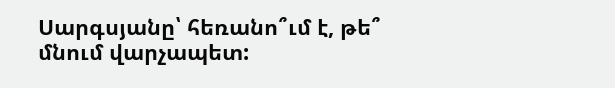Սարգսյանը՝ հեռանո՞ւմ է, թե՞ մնում վարչապետ: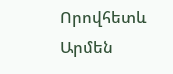Որովհետև Արմեն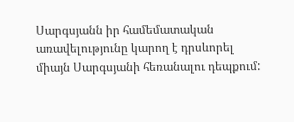Սարգսյանն իր համեմատական առավելությունը կարող է դրսևորել միայն Սարգսյանի հեռանալու դեպքում: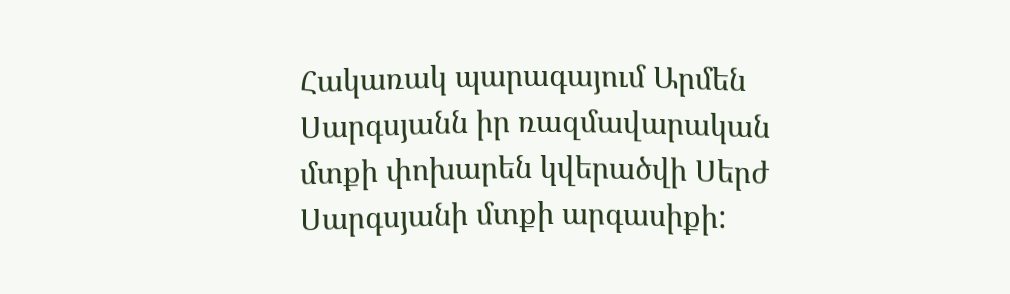Հակառակ պարագայում Արմեն Սարգսյանն իր ռազմավարական մտքի փոխարեն կվերածվի Սերժ Սարգսյանի մտքի արգասիքի: